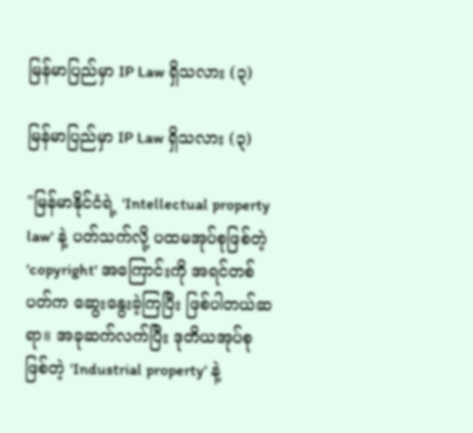မြန်မာပြည်မှာ IP Law ရှိသလား (၃)

မြန်မာပြည်မှာ IP Law ရှိသလား (၃)

"မြန်မာနိုင်ငံရဲ့ 'Intellectual property law' နဲ့ ပတ်သက်လို့ ပထမအုပ်စုဖြစ်တဲ့ 'copyright' အကြောင်းကို အရင်တစ်ပတ်က ဆွေးနွေးခဲ့ကြပြီး ဖြစ်ပါတယ်ဆရာ။ အခုဆက်လက်ပြီး ဒုတိယအုပ်စုဖြစ်တဲ့ 'Industrial property' နဲ့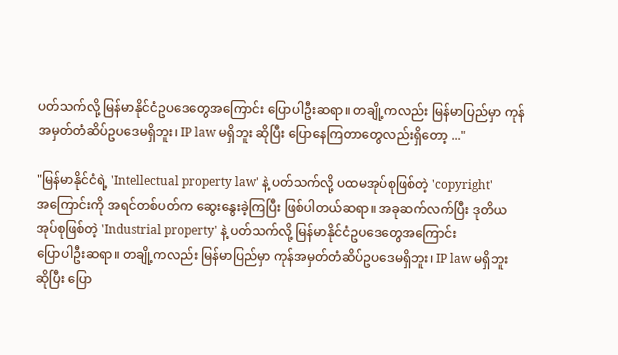ပတ်သက်လို့ မြန်မာနိုင်ငံဥပဒေတွေအကြောင်း ပြောပါဦးဆရာ။ တချို့ကလည်း မြန်မာပြည်မှာ ကုန်အမှတ်တံဆိပ်ဥပဒေမရှိဘူး၊ IP law မရှိဘူး ဆိုပြီး ပြောနေကြတာတွေလည်းရှိတော့ ..."

"မြန်မာနိုင်ငံရဲ့ 'Intellectual property law' နဲ့ ပတ်သက်လို့ ပထမအုပ်စုဖြစ်တဲ့ 'copyright'
အကြောင်းကို အရင်တစ်ပတ်က ဆွေးနွေးခဲ့ကြပြီး ဖြစ်ပါတယ်ဆရာ။ အခုဆက်လက်ပြီး ဒုတိယ
အုပ်စုဖြစ်တဲ့ 'Industrial property' နဲ့ ပတ်သက်လို့ မြန်မာနိုင်ငံဥပဒေတွေအကြောင်း
ပြောပါဦးဆရာ။ တချို့ကလည်း မြန်မာပြည်မှာ ကုန်အမှတ်တံဆိပ်ဥပဒေမရှိဘူး၊ IP law မရှိဘူး
ဆိုပြီး ပြော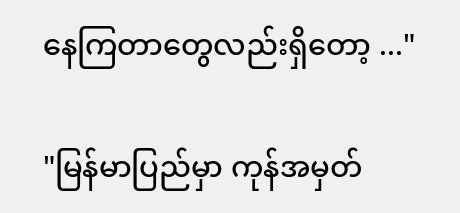နေကြတာတွေလည်းရှိတော့ ..."

"မြန်မာပြည်မှာ ကုန်အမှတ်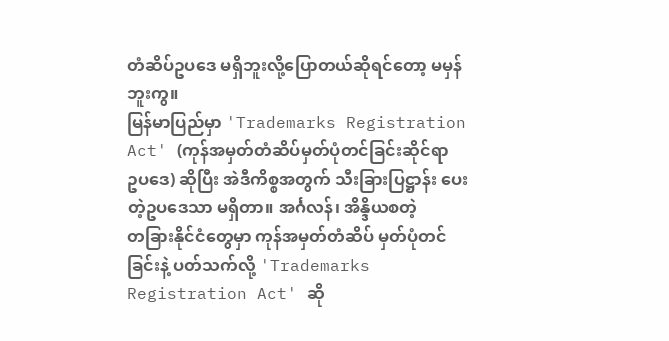တံဆိပ်ဥပဒေ မရှိဘူးလို့ပြောတယ်ဆိုရင်တော့ မမှန်ဘူးကွ။
မြန်မာပြည်မှာ 'Trademarks Registration Act' (ကုန်အမှတ်တံဆိပ်မှတ်ပုံတင်ခြင်းဆိုင်ရာ
ဥပဒေ) ဆိုပြီး အဲဒီကိစ္စအတွက် သီးခြားပြဋ္ဌာန်း ပေးတဲ့ဥပဒေသာ မရှိတာ။ အင်္ဂလန်၊ အိန္ဒိယစတဲ့
တခြားနိုင်ငံတွေမှာ ကုန်အမှတ်တံဆိပ် မှတ်ပုံတင်ခြင်းနဲ့ ပတ်သက်လို့ 'Trademarks
Registration Act' ဆို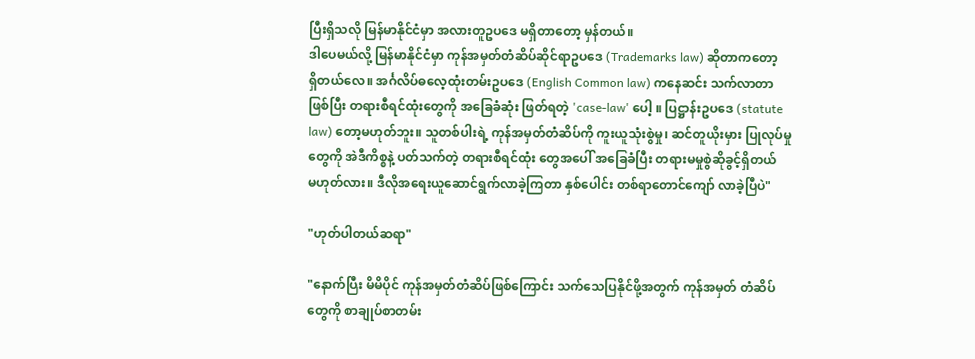ပြီးရှိသလို မြန်မာနိုင်ငံမှာ အလားတူဥပဒေ မရှိတာတော့ မှန်တယ်။
ဒါပေမယ်လို့ မြန်မာနိုင်ငံမှာ ကုန်အမှတ်တံဆိပ်ဆိုင်ရာဥပဒေ (Trademarks law) ဆိုတာကတော့
ရှိတယ်လေ။ အင်္ဂလိပ်ဓလေ့ထုံးတမ်းဥပဒေ (English Common law) ကနေဆင်း သက်လာတာ
ဖြစ်ပြီး တရားစီရင်ထုံးတွေကို အခြေခံဆုံး ဖြတ်ရတဲ့ 'case-law' ပေါ့ ။ ပြဋ္ဌာန်းဥပဒေ (statute
law) တော့မဟုတ်ဘူး။ သူတစ်ပါးရဲ့ ကုန်အမှတ်တံဆိပ်ကို ကူးယူသုံးစွဲမှု၊ ဆင်တူယိုးမှား ပြုလုပ်မှု
တွေကို အဲဒီကိစ္စနဲ့ ပတ်သက်တဲ့ တရားစီရင်ထုံး တွေအပေါ် အခြေခံပြီး တရားမမှုစွဲဆိုခွင့်ရှိတယ်
မဟုတ်လား။ ဒီလိုအရေးယူဆောင်ရွက်လာခဲ့ကြတာ နှစ်ပေါင်း တစ်ရာတောင်ကျော် လာခဲ့ပြီပဲ"

"ဟုတ်ပါတယ်ဆရာ"

"နောက်ပြီး မိမိပိုင် ကုန်အမှတ်တံဆိပ်ဖြစ်ကြောင်း သက်သေပြနိုင်ဖို့အတွက် ကုန်အမှတ် တံဆိပ်
တွေကို စာချုပ်စာတမ်း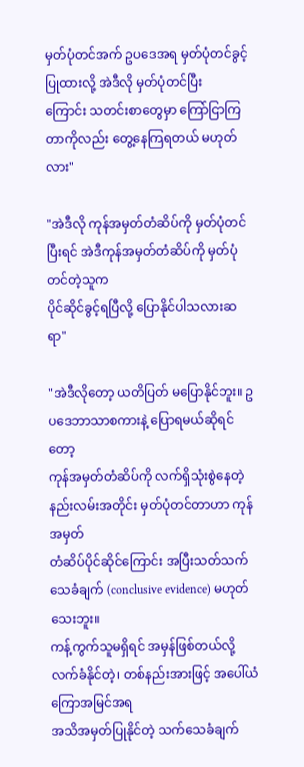မှတ်ပုံတင်အက် ဥပဒေအရ မှတ်ပုံတင်ခွင့်ပြုထားလို့ အဲဒီလို မှတ်ပုံတင်ပြီး
ကြောင်း သတင်းစာတွေမှာ ကြော်ငြာကြတာကိုလည်း တွေ့နေကြရတယ် မဟုတ်လား"

"အဲဒီလို ကုန်အမှတ်တံဆိပ်ကို မှတ်ပုံတင်ပြီးရင် အဲဒီကုန်အမှတ်တံဆိပ်ကို မှတ်ပုံတင်တဲ့သူက
ပိုင်ဆိုင်ခွင့်ရပြီလို့ ပြောနိုင်ပါသလားဆရာ"

"အဲဒီလိုတော့ ယတိပြတ် မပြောနိုင်ဘူး။ ဥပဒေဘာသာစကားနဲ့ ပြောရမယ်ဆိုရင်တော့
ကုန်အမှတ်တံဆိပ်ကို လက်ရှိသုံးစွဲနေတဲ့ နည်းလမ်းအတိုင်း မှတ်ပုံတင်တာဟာ ကုန်အမှတ်
တံဆိပ်ပိုင်ဆိုင်ကြောင်း အပြီးသတ်သက်သေခံချက် (conclusive evidence) မဟုတ်သေးဘူး။
ကန့်ကွက်သူမရှိရင် အမှန်ဖြစ်တယ်လို့ လက်ခံနိုင်တဲ့၊ တစ်နည်းအားဖြင့် အပေါ်ယံကြောအမြင်အရ
အသိအမှတ်ပြုနိုင်တဲ့ သက်သေခံချက်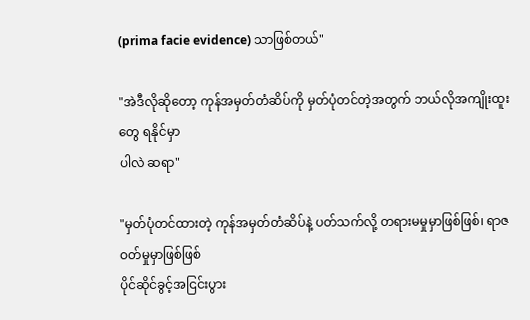(prima facie evidence) သာဖြစ်တယ်"

"အဲဒီလိုဆိုတော့ ကုန်အမှတ်တံဆိပ်ကို မှတ်ပုံတင်တဲ့အတွက် ဘယ်လိုအကျိုးထူးတွေ ရနိုင်မှာ
ပါလဲ ဆရာ"

"မှတ်ပုံတင်ထားတဲ့ ကုန်အမှတ်တံဆိပ်နဲ့ ပတ်သက်လို့ တရားမမှုမှာဖြစ်ဖြစ်၊ ရာဇဝတ်မှုမှာဖြစ်ဖြစ်
ပိုင်ဆိုင်ခွင့်အငြင်းပွား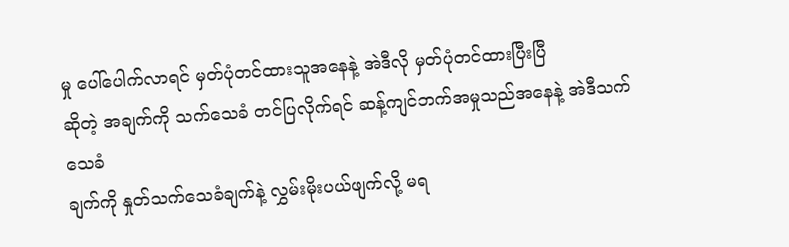မှု ပေါ်ပေါက်လာရင် မှတ်ပုံတင်ထားသူအနေနဲ့ အဲဒီလို မှတ်ပုံတင်ထားပြီးပြီ
ဆိုတဲ့ အချက်ကို သက်သေခံ တင်ပြလိုက်ရင် ဆန့်ကျင်ဘက်အမှုသည်အနေနဲ့ အဲဒီသက်သေခံ
ချက်ကို နှုတ်သက်သေခံချက်နဲ့ လွှမ်းမိုးပယ်ဖျက်လို့ မရ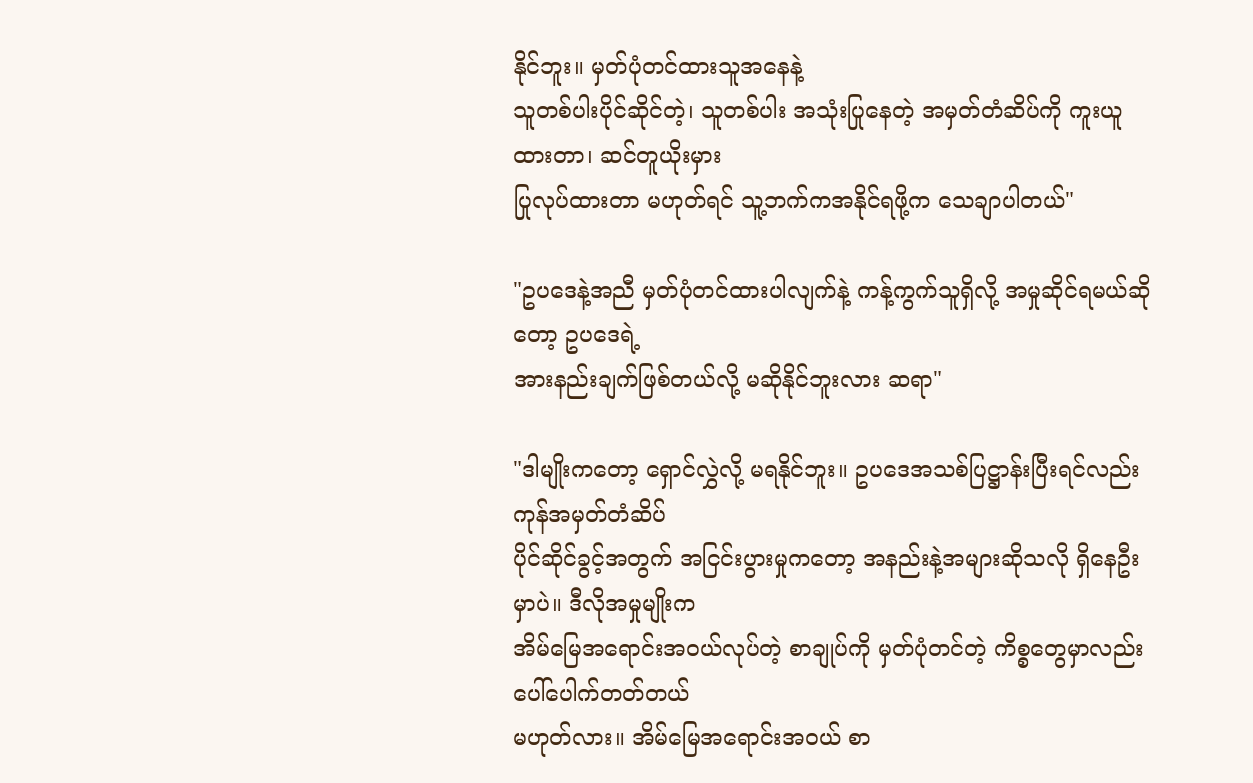နိုင်ဘူး။ မှတ်ပုံတင်ထားသူအနေနဲ့
သူတစ်ပါးပိုင်ဆိုင်တဲ့၊ သူတစ်ပါး အသုံးပြုနေတဲ့ အမှတ်တံဆိပ်ကို ကူးယူထားတာ၊ ဆင်တူယိုးမှား
ပြုလုပ်ထားတာ မဟုတ်ရင် သူ့ဘက်ကအနိုင်ရဖို့က သေချာပါတယ်"

"ဥပဒေနဲ့အညီ မှတ်ပုံတင်ထားပါလျက်နဲ့ ကန့်ကွက်သူရှိလို့ အမှုဆိုင်ရမယ်ဆိုတော့ ဥပဒေရဲ့
အားနည်းချက်ဖြစ်တယ်လို့ မဆိုနိုင်ဘူးလား ဆရာ"

"ဒါမျိုးကတော့ ရှောင်လွှဲလို့ မရနိုင်ဘူး။ ဥပဒေအသစ်ပြဋ္ဌာန်းပြီးရင်လည်း ကုန်အမှတ်တံဆိပ်
ပိုင်ဆိုင်ခွင့်အတွက် အငြင်းပွားမှုကတော့ အနည်းနဲ့အများဆိုသလို ရှိနေဦးမှာပဲ။ ဒီလိုအမှုမျိုးက
အိမ်မြေအရောင်းအဝယ်လုပ်တဲ့ စာချုပ်ကို မှတ်ပုံတင်တဲ့ ကိစ္စတွေမှာလည်း ပေါ်ပေါက်တတ်တယ်
မဟုတ်လား။ အိမ်မြေအရောင်းအဝယ် စာ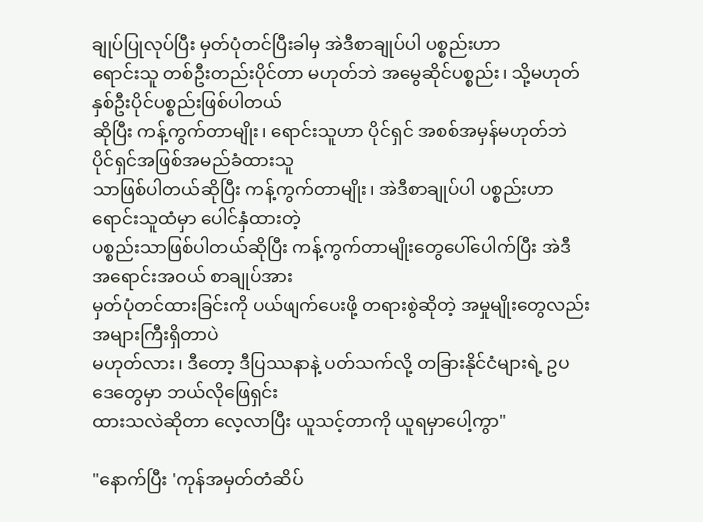ချုပ်ပြုလုပ်ပြီး မှတ်ပုံတင်ပြီးခါမှ အဲဒီစာချုပ်ပါ ပစ္စည်းဟာ
ရောင်းသူ တစ်ဦးတည်းပိုင်တာ မဟုတ်ဘဲ အမွေဆိုင်ပစ္စည်း၊ သို့မဟုတ် နှစ်ဦးပိုင်ပစ္စည်းဖြစ်ပါတယ်
ဆိုပြီး ကန့်ကွက်တာမျိုး၊ ရောင်းသူဟာ ပိုင်ရှင် အစစ်အမှန်မဟုတ်ဘဲ ပိုင်ရှင်အဖြစ်အမည်ခံထားသူ
သာဖြစ်ပါတယ်ဆိုပြီး ကန့်ကွက်တာမျိုး၊ အဲဒီစာချုပ်ပါ ပစ္စည်းဟာ ရောင်းသူထံမှာ ပေါင်နှံထားတဲ့
ပစ္စည်းသာဖြစ်ပါတယ်ဆိုပြီး ကန့်ကွက်တာမျိုးတွေပေါ်ပေါက်ပြီး အဲဒီ အရောင်းအဝယ် စာချုပ်အား
မှတ်ပုံတင်ထားခြင်းကို ပယ်ဖျက်ပေးဖို့ တရားစွဲဆိုတဲ့ အမှုမျိုးတွေလည်း အများကြီးရှိတာပဲ
မဟုတ်လား၊ ဒီတော့ ဒီပြဿနာနဲ့ ပတ်သက်လို့ တခြားနိုင်ငံများရဲ့ ဥပဒေတွေမှာ ဘယ်လိုဖြေရှင်း
ထားသလဲဆိုတာ လေ့လာပြီး ယူသင့်တာကို ယူရမှာပေါ့ကွာ"

"နောက်ပြီး 'ကုန်အမှတ်တံဆိပ်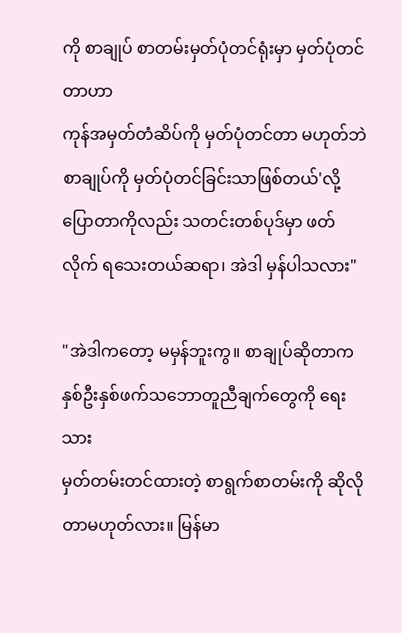ကို စာချုပ် စာတမ်းမှတ်ပုံတင်ရုံးမှာ မှတ်ပုံတင်တာဟာ
ကုန်အမှတ်တံဆိပ်ကို မှတ်ပုံတင်တာ မဟုတ်ဘဲ စာချုပ်ကို မှတ်ပုံတင်ခြင်းသာဖြစ်တယ်'လို့
ပြောတာကိုလည်း သတင်းတစ်ပုဒ်မှာ ဖတ်လိုက် ရသေးတယ်ဆရာ၊ အဲဒါ မှန်ပါသလား"

"အဲဒါကတော့ မမှန်ဘူးကွ။ စာချုပ်ဆိုတာက နှစ်ဦးနှစ်ဖက်သဘောတူညီချက်တွေကို ရေးသား
မှတ်တမ်းတင်ထားတဲ့ စာရွက်စာတမ်းကို ဆိုလိုတာမဟုတ်လား။ မြန်မာ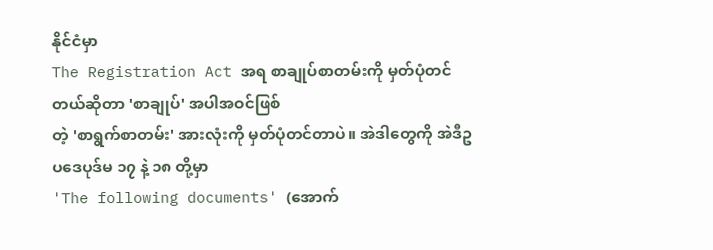နိုင်ငံမှာ
The Registration Act အရ စာချုပ်စာတမ်းကို မှတ်ပုံတင်တယ်ဆိုတာ 'စာချုပ်' အပါအဝင်ဖြစ်
တဲ့ 'စာရွက်စာတမ်း' အားလုံးကို မှတ်ပုံတင်တာပဲ။ အဲဒါတွေကို အဲဒီဥပဒေပုဒ်မ ၁၇ နဲ့ ၁၈ တို့မှာ
'The following documents' (အောက်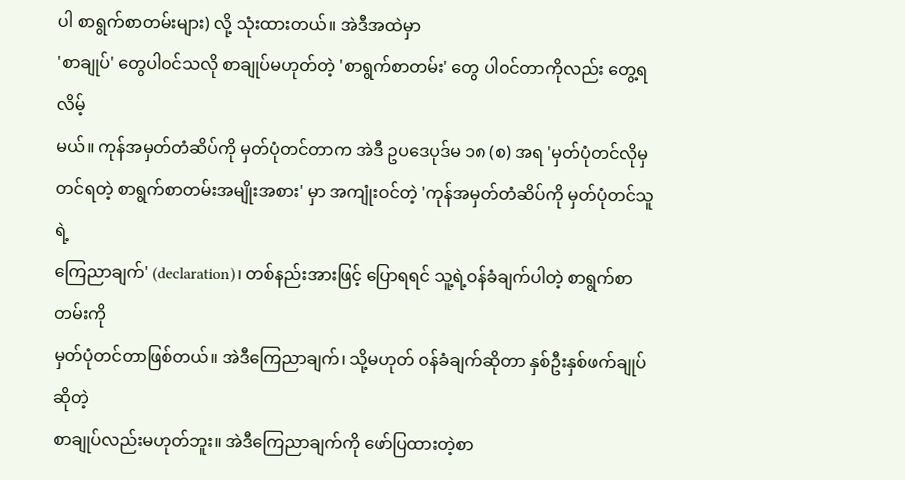ပါ စာရွက်စာတမ်းများ) လို့ သုံးထားတယ်။ အဲဒီအထဲမှာ
'စာချုပ်' တွေပါ၀င်သလို စာချုပ်မဟုတ်တဲ့ 'စာရွက်စာတမ်း' တွေ ပါ၀င်တာကိုလည်း တွေ့ရလိမ့်
မယ်။ ကုန်အမှတ်တံဆိပ်ကို မှတ်ပုံတင်တာက အဲဒီ ဥပဒေပုဒ်မ ၁၈ (စ) အရ 'မှတ်ပုံတင်လိုမှ
တင်ရတဲ့ စာရွက်စာတမ်းအမျိုးအစား' မှာ အကျုံးဝင်တဲ့ 'ကုန်အမှတ်တံဆိပ်ကို မှတ်ပုံတင်သူရဲ့
ကြေညာချက်' (declaration)၊ တစ်နည်းအားဖြင့် ပြောရရင် သူ့ရဲ့ဝန်ခံချက်ပါတဲ့ စာရွက်စာတမ်းကို
မှတ်ပုံတင်တာဖြစ်တယ်။ အဲဒီကြေညာချက်၊ သို့မဟုတ် ၀န်ခံချက်ဆိုတာ နှစ်ဦးနှစ်ဖက်ချုပ်ဆိုတဲ့
စာချုပ်လည်းမဟုတ်ဘူး။ အဲဒီကြေညာချက်ကို ဖော်ပြထားတဲ့စာ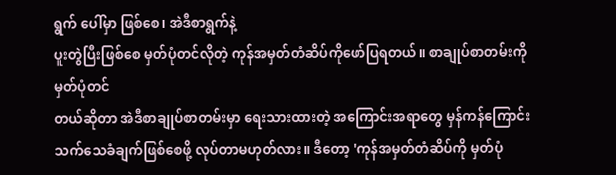ရွက် ပေါ်မှာ ဖြစ်စေ၊ အဲဒီစာရွက်နဲ့
ပူးတွဲပြီးဖြစ်စေ မှတ်ပုံတင်လိုတဲ့ ကုန်အမှတ်တံဆိပ်ကိုဖော်ပြရတယ်။ စာချုပ်စာတမ်းကို မှတ်ပုံတင်
တယ်ဆိုတာ အဲဒီစာချုပ်စာတမ်းမှာ ရေးသားထားတဲ့ အကြောင်းအရာတွေ မှန်ကန်ကြောင်း
သက်သေခံချက်ဖြစ်စေဖို့ လုပ်တာမဟုတ်လား။ ဒီတော့ 'ကုန်အမှတ်တံဆိပ်ကို မှတ်ပုံ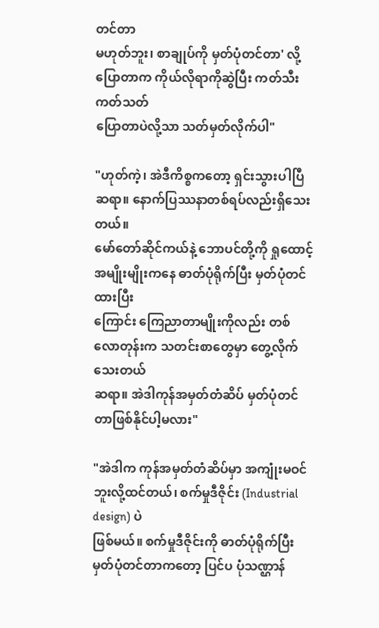တင်တာ
မဟုတ်ဘူး၊ စာချုပ်ကို မှတ်ပုံတင်တာ' လို့ ပြောတာက ကိုယ်လိုရာကိုဆွဲပြီး ကတ်သီးကတ်သတ်
ပြောတာပဲလို့သာ သတ်မှတ်လိုက်ပါ"

"ဟုတ်ကဲ့၊ အဲဒီကိစ္စကတော့ ရှင်းသွားပါပြီဆရာ။ နောက်ပြဿနာတစ်ရပ်လည်းရှိသေးတယ်။
မော်တော်ဆိုင်ကယ်နဲ့ ဘောပင်တို့ကို ရှုထောင့်အမျိုးမျိုးကနေ ဓာတ်ပုံရိုက်ပြီး မှတ်ပုံတင်ထားပြီး
ကြောင်း ကြေညာတာမျိုးကိုလည်း တစ်လောတုန်းက သတင်းစာတွေမှာ တွေ့လိုက်သေးတယ်
ဆရာ။ အဲဒါကုန်အမှတ်တံဆိပ် မှတ်ပုံတင်တာဖြစ်နိုင်ပါ့မလား"

"အဲဒါက ကုန်အမှတ်တံဆိပ်မှာ အကျုံးမဝင်ဘူးလို့ထင်တယ်၊ စက်မှုဒီဇိုင်း (Industrial design) ပဲ
ဖြစ်မယ်။ စက်မှုဒီဇိုင်းကို ဓာတ်ပုံရိုက်ပြီး မှတ်ပုံတင်တာကတော့ ပြင်ပ ပုံသဏ္ဌာန်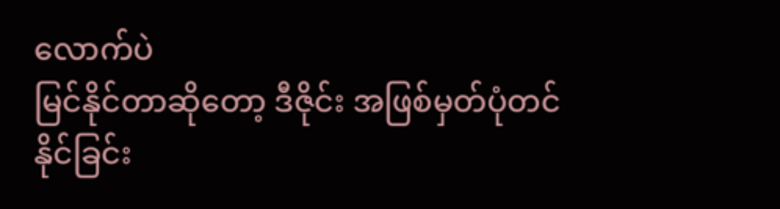လောက်ပဲ
မြင်နိုင်တာဆိုတော့ ဒီဇိုင်း အဖြစ်မှတ်ပုံတင်နိုင်ခြင်း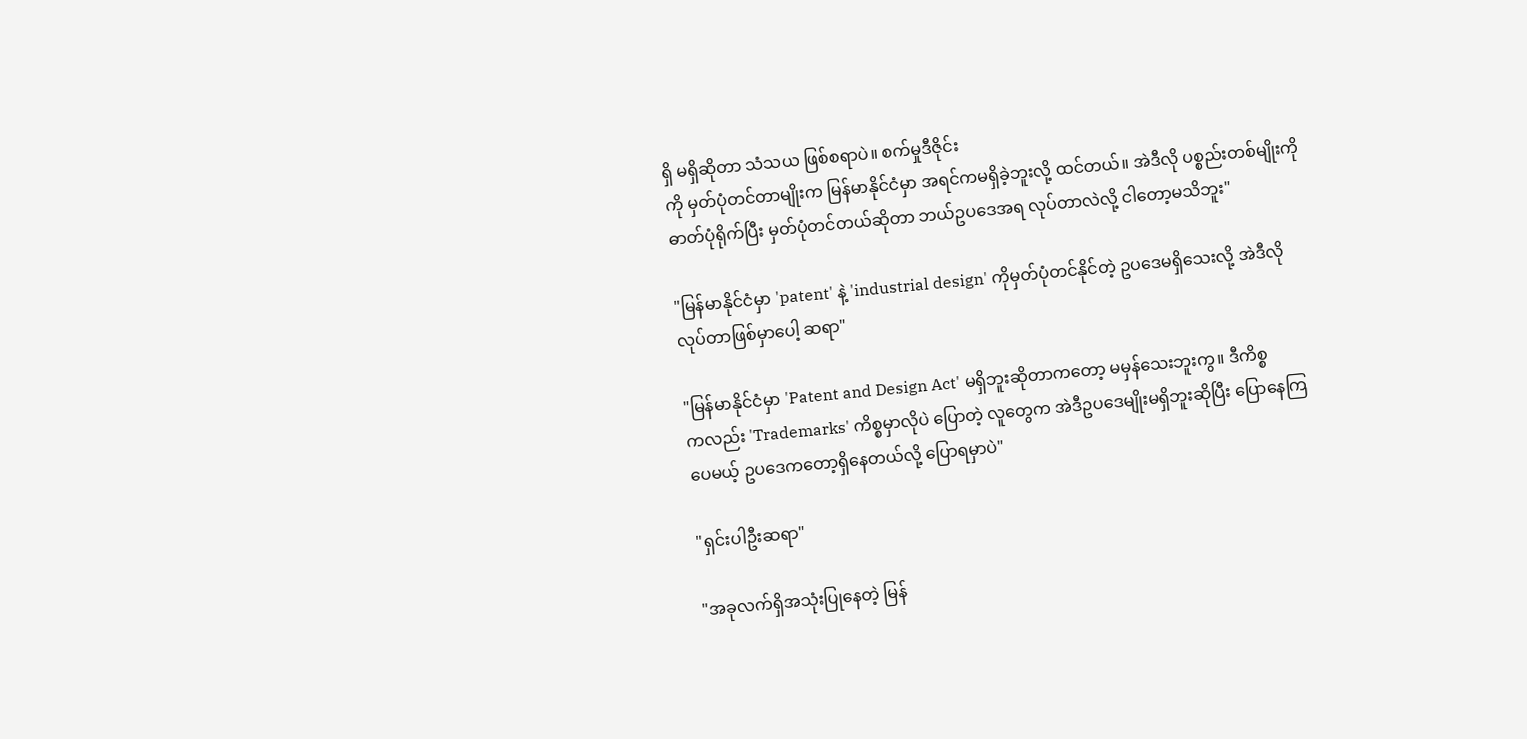ရှိ မရှိဆိုတာ သံသယ ဖြစ်စရာပဲ။ စက်မှုဒီဇိုင်း
ကို မှတ်ပုံတင်တာမျိုးက မြန်မာနိုင်ငံမှာ အရင်ကမရှိခဲ့ဘူးလို့ ထင်တယ်။ အဲဒီလို ပစ္စည်းတစ်မျိုးကို
ဓာတ်ပုံရိုက်ပြီး မှတ်ပုံတင်တယ်ဆိုတာ ဘယ်ဥပဒေအရ လုပ်တာလဲလို့ ငါတော့မသိဘူး"

"မြန်မာနိုင်ငံမှာ 'patent' နဲ့ 'industrial design' ကိုမှတ်ပုံတင်နိုင်တဲ့ ဥပဒေမရှိသေးလို့ အဲဒီလို
လုပ်တာဖြစ်မှာပေါ့ ဆရာ"

"မြန်မာနိုင်ငံမှာ 'Patent and Design Act' မရှိဘူးဆိုတာကတော့ မမှန်သေးဘူးကွ။ ဒီကိစ္စ
ကလည်း 'Trademarks' ကိစ္စမှာလိုပဲ ပြောတဲ့ လူတွေက အဲဒီဥပဒေမျိုးမရှိဘူးဆိုပြီး ပြောနေကြ
ပေမယ့် ဥပဒေကတော့ရှိနေတယ်လို့ ပြောရမှာပဲ"

"ရှင်းပါဦးဆရာ"

"အခုလက်ရှိအသုံးပြုနေတဲ့ မြန်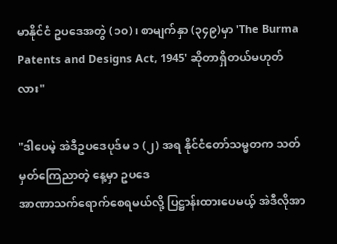မာနိုင်ငံ ဥပဒေအတွဲ (၁၀)၊ စာမျက်နှာ (၃၄၉)မှာ 'The Burma
Patents and Designs Act, 1945' ဆိုတာရှိတယ်မဟုတ်လား"

"ဒါပေမဲ့ အဲဒီဥပဒေပုဒ်မ ၁ (၂) အရ နိုင်ငံတော်သမ္မတက သတ်မှတ်ကြေညာတဲ့ နေ့မှာ ဥပဒေ
အာဏာသက်ရောက်စေရမယ်လို့ ပြဋ္ဌာန်းထားပေမယ့် အဲဒီလိုအာ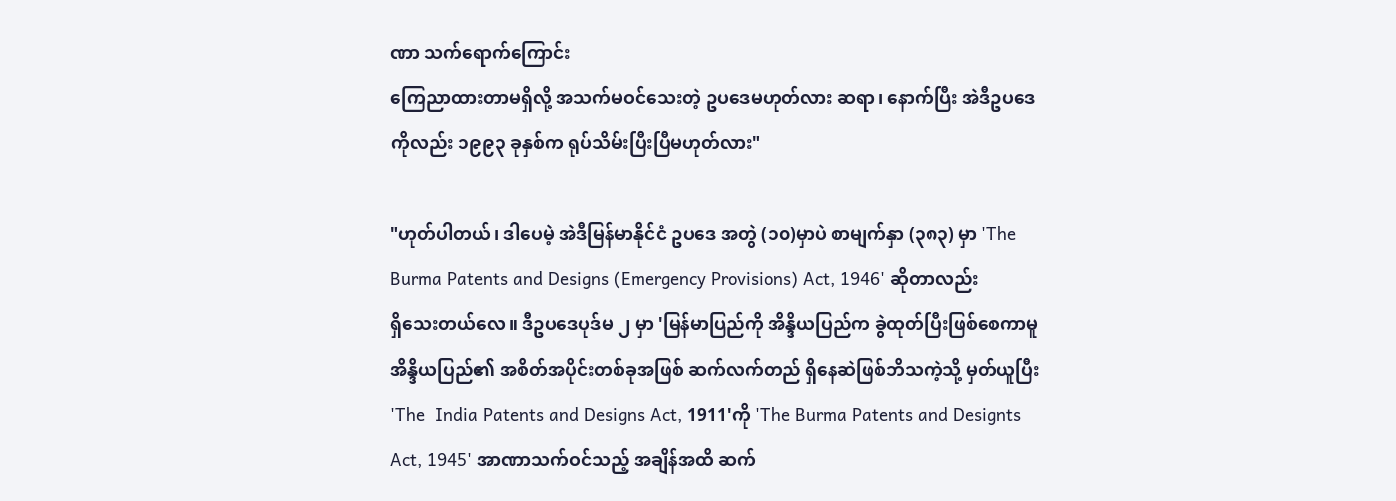ဏာ သက်ရောက်ကြောင်း
ကြေညာထားတာမရှိလို့ အသက်မဝင်သေးတဲ့ ဥပဒေမဟုတ်လား ဆရာ၊ နောက်ပြီး အဲဒီဥပဒေ
ကိုလည်း ၁၉၉၃ ခုနှစ်က ရုပ်သိမ်းပြီးပြီမဟုတ်လား"

"ဟုတ်ပါတယ်၊ ဒါပေမဲ့ အဲဒီမြန်မာနိုင်ငံ ဥပဒေ အတွဲ (၁၀)မှာပဲ စာမျက်နှာ (၃၈၃) မှာ 'The
Burma Patents and Designs (Emergency Provisions) Act, 1946' ဆိုတာလည်း
ရှိသေးတယ်လေ။ ဒီဥပဒေပုဒ်မ ၂ မှာ 'မြန်မာပြည်ကို အိန္ဒိယပြည်က ခွဲထုတ်ပြီးဖြစ်စေကာမူ
အိန္ဒိယပြည်၏ အစိတ်အပိုင်းတစ်ခုအဖြစ် ဆက်လက်တည် ရှိနေဆဲဖြစ်ဘိသကဲ့သို့ မှတ်ယူပြီး
'The  India Patents and Designs Act, 1911'ကို 'The Burma Patents and Designts
Act, 1945' အာဏာသက်ဝင်သည့် အချိန်အထိ ဆက်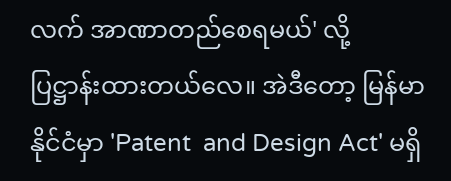လက် အာဏာတည်စေရမယ်' လို့
ပြဋ္ဌာန်းထားတယ်လေ။ အဲဒီတော့ မြန်မာနိုင်ငံမှာ 'Patent  and Design Act' မရှိ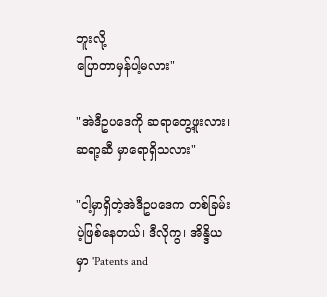ဘူးလို့
ပြောတာမှန်ပါ့မလား"

"အဲဒီဥပဒေကို ဆရာတွေ့ဖူးလား၊ ဆရာ့ဆီ မှာရောရှိသလား"

"ငါ့မှာရှိတဲ့အဲဒီဥပဒေက တစ်ခြမ်းပဲ့ဖြစ်နေတယ်၊ ဒီလိုကွ၊ အိန္ဒိယမှာ 'Patents and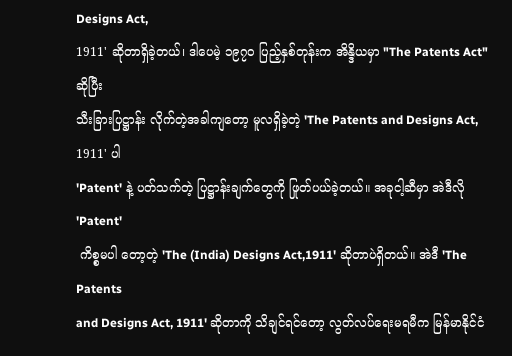Designs Act,
1911' ဆိုတာရှိခဲ့တယ်၊ ဒါပေမဲ့ ၁၉၇၀ ပြည့်နှစ်တုန်းက အိန္ဒိယမှာ "The Patents Act" ဆိုပြီး
သီးခြားပြဋ္ဌာန်း လိုက်တဲ့အခါကျတော့ မူလရှိခဲ့တဲ့ 'The Patents and Designs Act, 1911' ပါ
'Patent' နဲ့ ပတ်သက်တဲ့ ပြဋ္ဌာန်းချက်တွေကို ဖြုတ်ပယ်ခဲ့တယ်။ အခုငါ့ဆီမှာ အဲဒီလို 'Patent'
 ကိစ္စမပါ တော့တဲ့ 'The (India) Designs Act,1911' ဆိုတာပဲရှိတယ်။ အဲဒီ 'The Patents
and Designs Act, 1911' ဆိုတာကို သိချင်ရင်တော့ လွတ်လပ်ရေးမရမီက မြန်မာနိုင်ငံ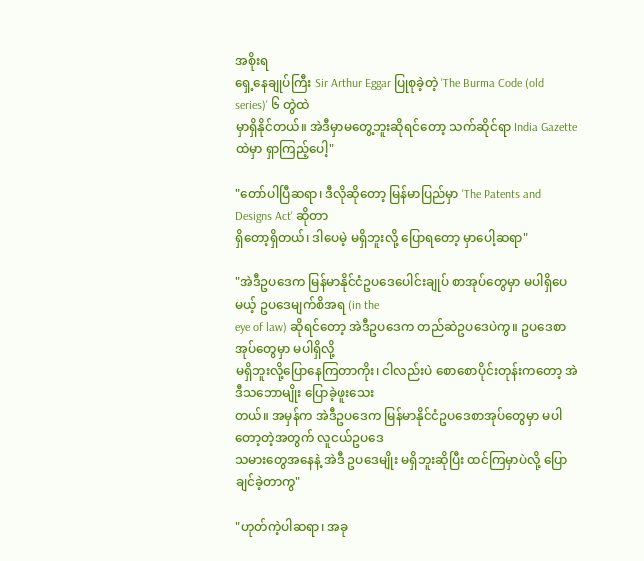အစိုးရ
ရှေ့နေချုပ်ကြီး Sir Arthur Eggar ပြုစုခဲ့တဲ့ 'The Burma Code (old series)' ၆ တွဲထဲ
မှာရှိနိုင်တယ်။ အဲဒီမှာမတွေ့ဘူးဆိုရင်တော့ သက်ဆိုင်ရာ India Gazette ထဲမှာ ရှာကြည့်ပေါ့"

"တော်ပါပြီဆရာ၊ ဒီလိုဆိုတော့ မြန်မာပြည်မှာ 'The Patents and Designs Act' ဆိုတာ
ရှိတော့ရှိတယ်၊ ဒါပေမဲ့ မရှိဘူးလို့ ပြောရတော့ မှာပေါ့ဆရာ"

"အဲဒီဥပဒေက မြန်မာနိုင်ငံဥပဒေပေါင်းချုပ် စာအုပ်တွေမှာ မပါရှိပေမယ့် ဥပဒေမျက်စိအရ (in the
eye of law) ဆိုရင်တော့ အဲဒီဥပဒေက တည်ဆဲဥပဒေပဲကွ။ ဥပဒေစာအုပ်တွေမှာ မပါရှိလို့
မရှိဘူးလို့ပြောနေကြတာကိုး၊ ငါလည်းပဲ စောစောပိုင်းတုန်းကတော့ အဲဒီသဘောမျိုး ပြောခဲ့ဖူးသေး
တယ်။ အမှန်က အဲဒီဥပဒေက မြန်မာနိုင်ငံဥပဒေစာအုပ်တွေမှာ မပါတော့တဲ့အတွက် လူငယ်ဥပဒေ
သမားတွေအနေနဲ့ အဲဒီ ဥပဒေမျိုး မရှိဘူးဆိုပြီး ထင်ကြမှာပဲလို့ ပြောချင်ခဲ့တာကွ"

"ဟုတ်ကဲ့ပါဆရာ၊ အခု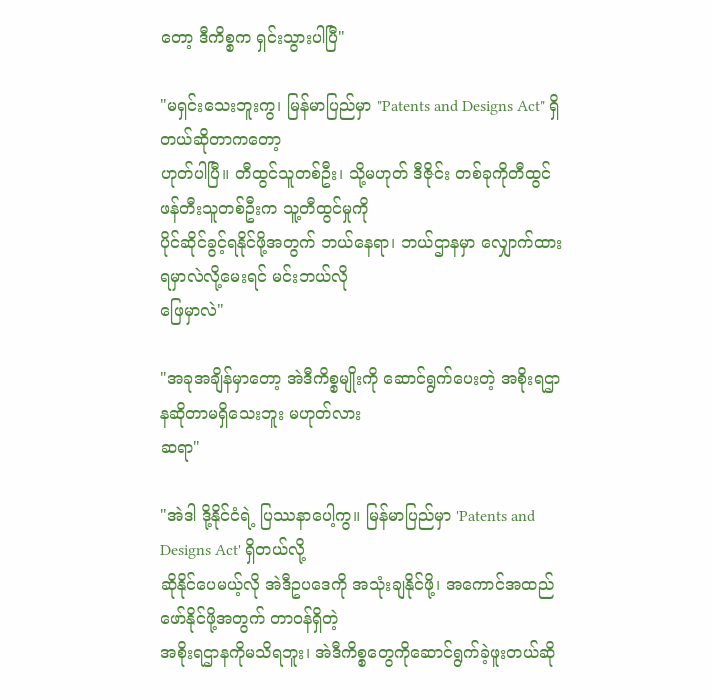တော့ ဒီကိစ္စက ရှင်းသွားပါပြီ"

"မရှင်းသေးဘူးကွ၊ မြန်မာပြည်မှာ "Patents and Designs Act" ရှိတယ်ဆိုတာကတော့
ဟုတ်ပါပြီ။ တီထွင်သူတစ်ဦး၊ သို့မဟုတ် ဒီဇိုင်း တစ်ခုကိုတီထွင်ဖန်တီးသူတစ်ဦးက သူ့တီထွင်မှုကို
ပိုင်ဆိုင်ခွင့်ရနိုင်ဖို့အတွက် ဘယ်နေရာ၊ ဘယ်ဌာနမှာ လျှောက်ထားရမှာလဲလို့မေးရင် မင်းဘယ်လို
ဖြေမှာလဲ"

"အခုအချိန်မှာတော့ အဲဒီကိစ္စမျိုးကို ဆောင်ရွက်ပေးတဲ့ အစိုးရဌာနဆိုတာမရှိသေးဘူး မဟုတ်လား
ဆရာ"

"အဲဒါ ဒို့နိုင်ငံရဲ့ ပြဿနာပေါ့ကွ။ မြန်မာပြည်မှာ 'Patents and Designs Act' ရှိတယ်လို့
ဆိုနိုင်ပေမယ့်လို အဲဒီဥပဒေကို အသုံးချနိုင်ဖို့၊ အကောင်အထည်ဖော်နိုင်ဖို့အတွက် တာဝန်ရှိတဲ့
အစိုးရဌာနကိုမသိရဘူး၊ အဲဒီကိစ္စတွေကိုဆောင်ရွက်ခဲ့ဖူးတယ်ဆို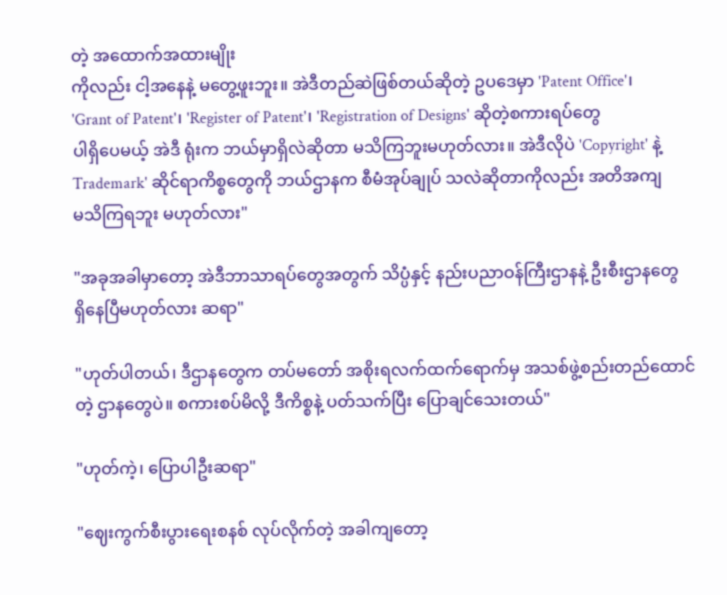တဲ့ အထောက်အထားမျိုး
ကိုလည်း ငါ့အနေနဲ့ မတွေ့ဖူးဘူး။ အဲဒီတည်ဆဲဖြစ်တယ်ဆိုတဲ့ ဥပဒေမှာ 'Patent Office'၊
'Grant of Patent'၊ 'Register of Patent'၊ 'Registration of Designs' ဆိုတဲ့စကားရပ်တွေ
ပါရှိပေမယ့် အဲဒီ ရုံးက ဘယ်မှာရှိလဲဆိုတာ မသိကြဘူးမဟုတ်လား။ အဲဒီလိုပဲ 'Copyright' နဲ့
Trademark' ဆိုင်ရာကိစ္စတွေကို ဘယ်ဌာနက စီမံအုပ်ချုပ် သလဲဆိုတာကိုလည်း အတိအကျ
မသိကြရဘူး မဟုတ်လား"

"အခုအခါမှာတော့ အဲဒီဘာသာရပ်တွေအတွက် သိပ္ပံနှင့် နည်းပညာဝန်ကြီးဌာနနဲ့ ဦးစီးဌာနတွေ
ရှိနေပြီမဟုတ်လား ဆရာ"

"ဟုတ်ပါတယ်၊ ဒီဌာနတွေက တပ်မတော် အစိုးရလက်ထက်ရောက်မှ အသစ်ဖွဲ့စည်းတည်ထောင်
တဲ့ ဌာနတွေပဲ။ စကားစပ်မိလို့ ဒီကိစ္စနဲ့ ပတ်သက်ပြီး ပြောချင်သေးတယ်"

"ဟုတ်ကဲ့၊ ပြောပါဦးဆရာ"

"ဈေးကွက်စီးပွားရေးစနစ် လုပ်လိုက်တဲ့ အခါကျတော့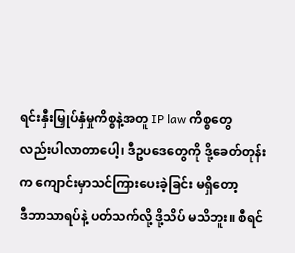ရင်းနှီးမြှုပ်နှံမှုကိစ္စနဲ့အတူ IP law ကိစ္စတွေ
လည်းပါလာတာပေါ့၊ ဒီဥပဒေတွေကို ဒို့ခေတ်တုန်းက ကျောင်းမှာသင်ကြားပေးခဲ့ခြင်း မရှိတော့
ဒီဘာသာရပ်နဲ့ ပတ်သက်လို့ ဒို့သိပ် မသိဘူး။ စီရင်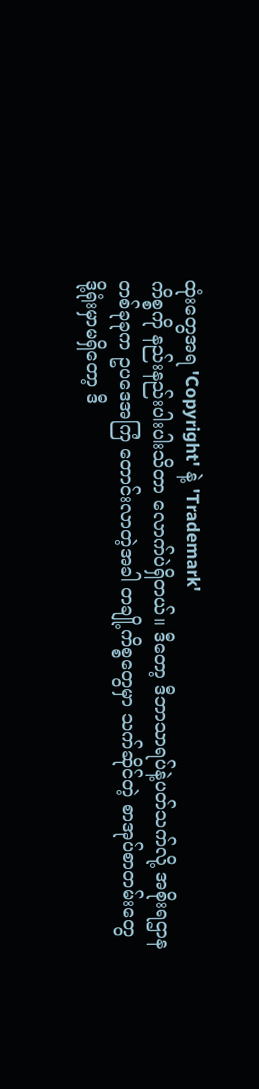ထုံးတွေအရ 'Copyright' နဲ့ 'Trademark'
ကိစ္စကို နည်းနည်းပါးပါးသိတာ လောက်ပဲရှိတယ်။ ဒီတော့ ဒီဘာသာရပ်နဲ့ပတ်သက်လို့ အစိုးရဌာန
တစ်ခုခုက ဥပဒေအကြံ တောင်းလာတဲ့အခါ တချို့ကိစ္စတွေမှာ သက်ဆိုင်တဲ့ စာအုပ်စာတမ်းတွေ
ဒို့ရုံးမှာမရှိတော့ ဒီ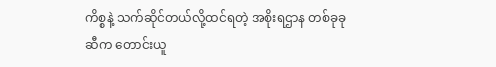ကိစ္စနဲ့ သက်ဆိုင်တယ်လို့ထင်ရတဲ့ အစိုးရဌာန တစ်ခုခုဆီက တောင်းယူ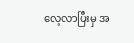လေ့လာပြီးမှ အ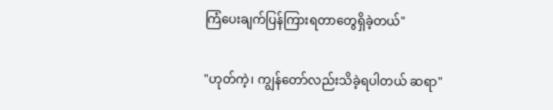ကြံပေးချက်ပြန်ကြားရတာတွေရှိခဲ့တယ်"

"ဟုတ်ကဲ့၊ ကျွန်တော်လည်းသိခဲ့ရပါတယ် ဆရာ"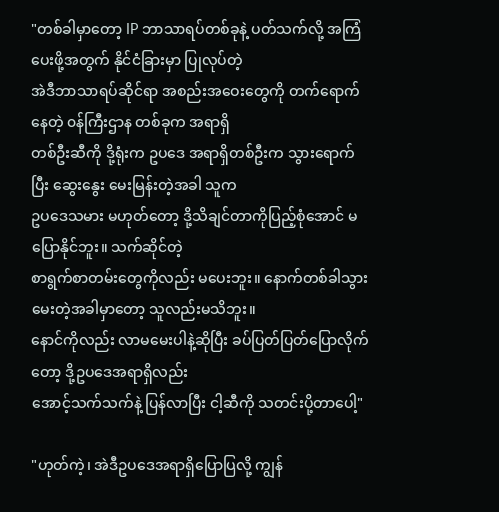"တစ်ခါမှာတော့ IP ဘာသာရပ်တစ်ခုနဲ့ ပတ်သက်လို့ အကြံပေးဖို့အတွက် နိုင်ငံခြားမှာ ပြုလုပ်တဲ့
အဲဒီဘာသာရပ်ဆိုင်ရာ အစည်းအဝေးတွေကို တက်ရောက်နေတဲ့ ၀န်ကြီးဌာန တစ်ခုက အရာရှိ
တစ်ဦးဆီကို ဒို့ရုံးက ဥပဒေ အရာရှိတစ်ဦးက သွားရောက်ပြီး ဆွေးနွေး မေးမြန်းတဲ့အခါ သူက
ဥပဒေသမား မဟုတ်တော့ ဒို့သိချင်တာကိုပြည့်စုံအောင် မပြောနိုင်ဘူး။ သက်ဆိုင်တဲ့
စာရွက်စာတမ်းတွေကိုလည်း မပေးဘူး။ နောက်တစ်ခါသွားမေးတဲ့အခါမှာတော့ သူလည်းမသိဘူး။
နောင်ကိုလည်း လာမမေးပါနဲ့ဆိုပြီး ခပ်ပြတ်ပြတ်ပြောလိုက်တော့ ဒို့ဥပဒေအရာရှိလည်း
အောင့်သက်သက်နဲ့ ပြန်လာပြီး ငါ့ဆီကို သတင်းပို့တာပေါ့"

"ဟုတ်ကဲ့၊ အဲဒီဥပဒေအရာရှိပြောပြလို့ ကျွန်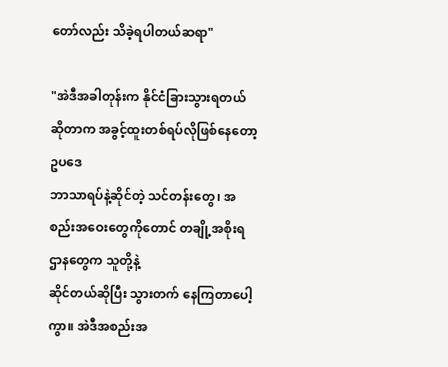တော်လည်း သိခဲ့ရပါတယ်ဆရာ"

"အဲဒီအခါတုန်းက နိုင်ငံခြားသွားရတယ်ဆိုတာက အခွင့်ထူးတစ်ရပ်လိုဖြစ်နေတော့ ဥပဒေ
ဘာသာရပ်နဲ့ဆိုင်တဲ့ သင်တန်းတွေ၊ အစည်းအဝေးတွေကိုတောင် တချို့အစိုးရ ဌာနတွေက သူတို့နဲ့
ဆိုင်တယ်ဆိုပြီး သွားတက် နေကြတာပေါ့ကွာ။ အဲဒီအစည်းအ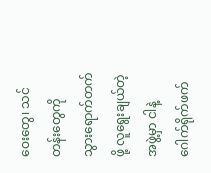ဝေးတွေ၊ သင်တန်းတွေကို
သွားရောက်တက်ဖို့ လူရွေးချယ်တဲ့အဖွဲ့မှာ ငါနဲ့ ဂေါက်ရိုက်ဖက်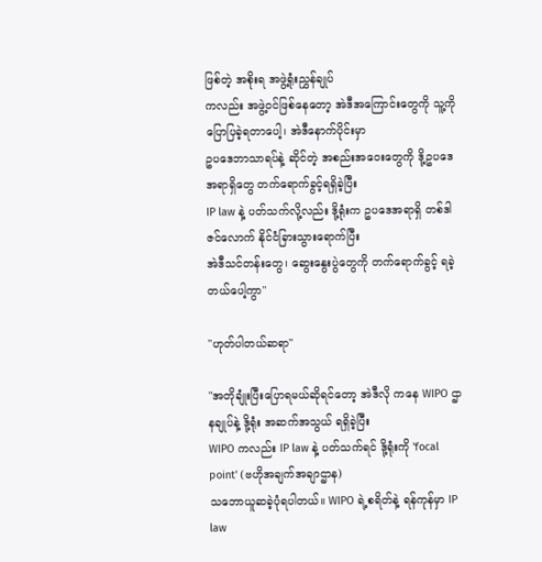ဖြစ်တဲ့ အစိုးရ အဖွဲ့ရုံးညွှန်ချုပ်
ကလည်း အဖွဲ့ဝင်ဖြစ်နေတော့ အဲဒီအကြောင်းတွေကို သူ့ကိုပြောပြခဲ့ရတာပေါ့၊ အဲဒီနောက်ပိုင်းမှာ
ဥပဒေဘာသာရပ်နဲ့ ဆိုင်တဲ့ အစည်းအဝေးတွေကို ဒို့ဥပဒေအရာရှိတွေ တက်ရောက်ခွင့်ရရှိခဲ့ပြီး
IP law နဲ့ ပတ်သက်လို့လည်း ဒို့ရုံးက ဥပဒေအရာရှိ တစ်ဒါဇင်လောက် နိုင်ငံခြားသွားရောက်ပြီး
အဲဒီသင်တန်းတွေ၊ ဆွေးနွေးပွဲတွေကို တက်ရောက်ခွင့် ရခဲ့တယ်ပေါ့ကွာ"

"ဟုတ်ပါတယ်ဆရာ"

"အတိုချုံးပြီးပြောရမယ်ဆိုရင်တော့ အဲဒီလို ကနေ WIPO ဌာနချုပ်နဲ့ ဒို့ရုံး အဆက်အသွယ် ရရှိခဲ့ပြီး
WIPO ကလည်း IP law နဲ့ ပတ်သက်ရင် ဒို့ရုံးကို 'focal point' (ဗဟိုအချက်အချာဌာန)
သဘောယူဆခဲ့ပုံရပါတယ်။ WIPO ရဲ့စရိတ်နဲ့ ရန်ကုန်မှာ IP law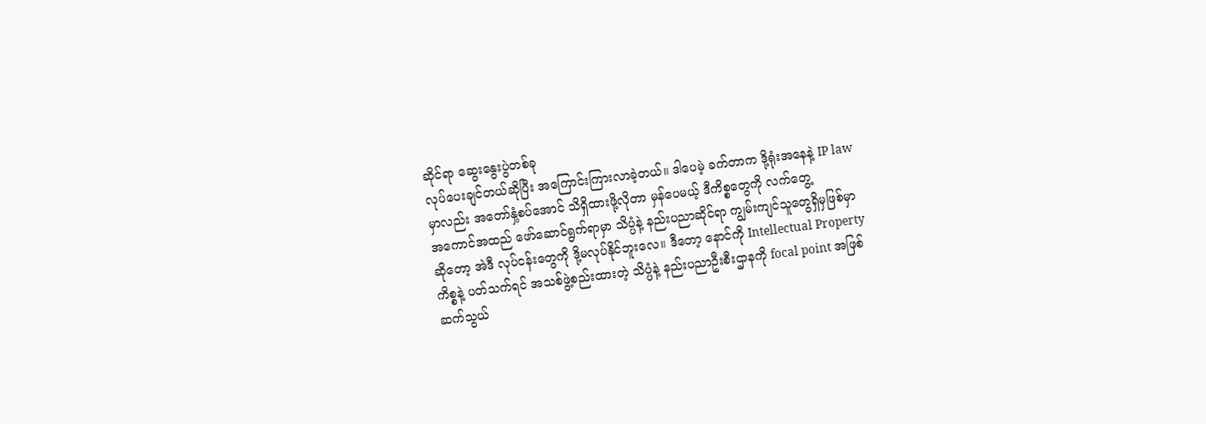ဆိုင်ရာ ဆွေးနွေးပွဲတစ်ခု
လုပ်ပေးချင်တယ်ဆိုပြီး အကြောင်းကြားလာခဲ့တယ်။ ဒါပေမဲ့ ခက်တာက ဒို့ရုံးအနေနဲ့ IP law
မှာလည်း အတော်နှံ့စပ်အောင် သိရှိထားဖို့လိုတာ မှန်ပေမယ့် ဒီကိစ္စတွေကို လက်တွေ့
အကောင်အထည် ဖော်ဆောင်ရွက်ရာမှာ သိပ္ပံနဲ့ နည်းပညာဆိုင်ရာ ကျွမ်းကျင်သူတွေရှိမှဖြစ်မှာ
ဆိုတော့ အဲဒီ လုပ်ငန်းတွေကို ဒို့မလုပ်နိုင်ဘူးလေ။ ဒီတော့ နောင်ကို Intellectual Property
ကိစ္စနဲ့ ပတ်သက်ရင် အသစ်ဖွဲ့စည်းထားတဲ့ သိပ္ပံနဲ့ နည်းပညာဦးစီးဌာနကို focal point အဖြစ်
ဆက်သွယ်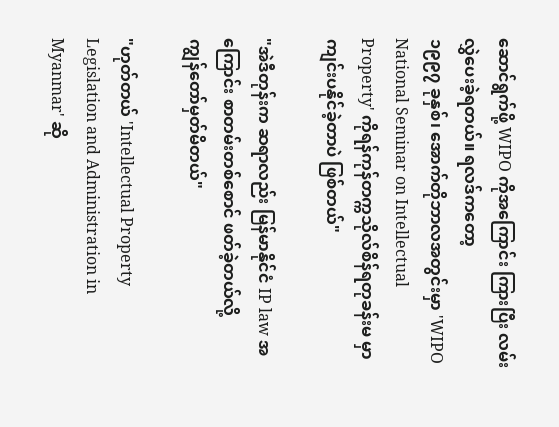ဆောင်ရွက်ဖို့ WIPO ကိုအကြောင်း ကြားပြီး လမ်းလွှဲပေးခဲ့ရတယ်။ ရလဒ်ကတော့
၁၉၉၇ ခုနှစ်၊ အောက်တိုဘာလအတွင်းမှာ 'WIPO National Seminar on Intellectual
Property' ကိုရန်ကုန်တက္ကသိုလ်စိန်ရတုခန်းမ မှာ ကျင်းပနိုင်ခဲ့တာပဲ ဖြစ်တယ်"

"အဲဒီတုန်းက ဆရာလည်း မြန်မာနိုင်ငံ IP law အကြောင်း စာတမ်းတစ်စောင် ဖတ်ခဲ့တယ်လို့
ကျွန်တော်မှတ်မိတယ်"

"ဟုတ်တယ် 'Intellectual Property Legislation and Administration in Myanmar' ဆို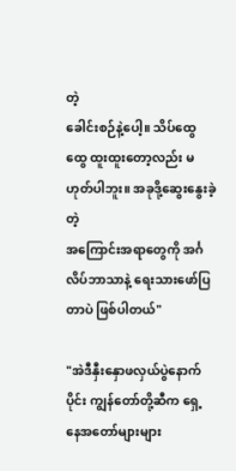တဲ့
ခေါင်းစဉ်နဲ့ပေါ့။ သိပ်ထွေထွေ ထူးထူးတော့လည်း မဟုတ်ပါဘူး။ အခုဒို့ဆွေးနွေးခဲ့တဲ့
အကြောင်းအရာတွေကို အင်္ဂလိပ်ဘာသာနဲ့ ရေးသားဖော်ပြတာပဲ ဖြစ်ပါတယ်"

"အဲဒီနှီးနှောဖလှယ်ပွဲနောက်ပိုင်း ကျွန်တော်တို့ဆီက ရှေ့နေအတော်များများ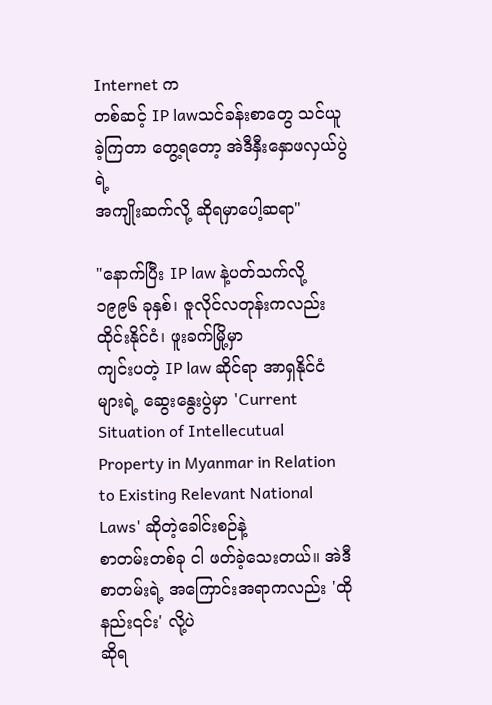Internet က
တစ်ဆင့် IP lawသင်ခန်းစာတွေ သင်ယူခဲ့ကြတာ တွေ့ရတော့ အဲဒီနှီးနှောဖလှယ်ပွဲရဲ့
အကျိုးဆက်လို့ ဆိုရမှာပေါ့ဆရာ"

"နောက်ပြီး IP law နဲ့ပတ်သက်လို့ ၁၉၉၆ ခုနှစ်၊ ဇူလိုင်လတုန်းကလည်းထိုင်းနိုင်ငံ၊ ဖူးခက်မြို့မှာ
ကျင်းပတဲ့ IP law ဆိုင်ရာ အာရှနိုင်ငံများရဲ့ ဆွေးနွေးပွဲမှာ 'Current Situation of Intellecutual
Property in Myanmar in Relation to Existing Relevant National Laws' ဆိုတဲ့ခေါင်းစဉ်နဲ့
စာတမ်းတစ်ခု ငါ ဖတ်ခဲ့သေးတယ်။ အဲဒီစာတမ်းရဲ့ အကြောင်းအရာကလည်း 'ထိုနည်း၎င်း' လို့ပဲ
ဆိုရ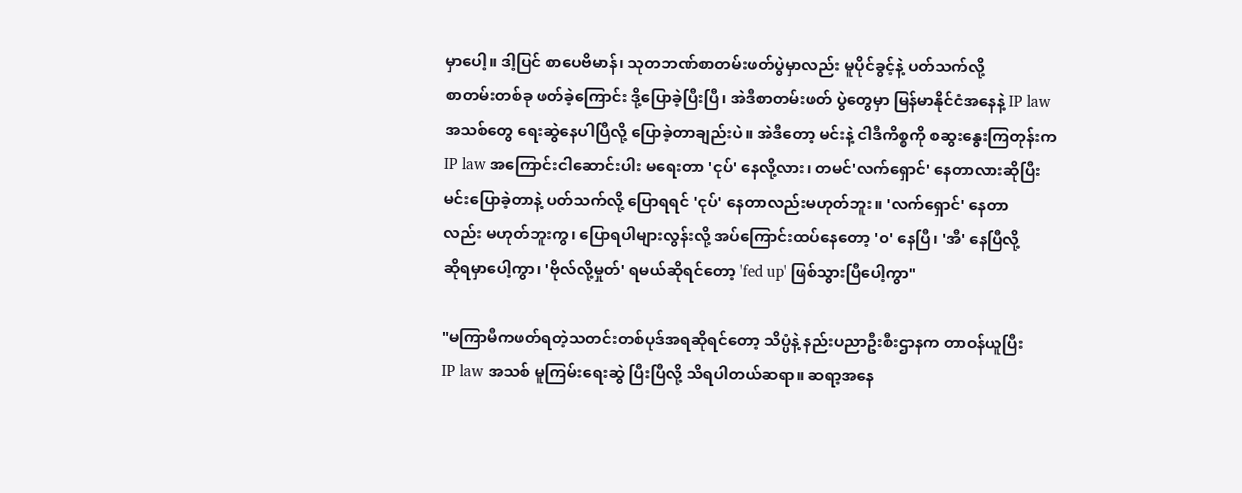မှာပေါ့။ ဒါ့ပြင် စာပေဗိမာန်၊ သုတဘဏ်စာတမ်းဖတ်ပွဲမှာလည်း မူပိုင်ခွင့်နဲ့ ပတ်သက်လို့
စာတမ်းတစ်ခု ဖတ်ခဲ့ကြောင်း ဒို့ပြောခဲ့ပြီးပြီ၊ အဲဒီစာတမ်းဖတ် ပွဲတွေမှာ မြန်မာနိုင်ငံအနေနဲ့ IP law
အသစ်တွေ ရေးဆွဲနေပါပြီလို့ ပြောခဲ့တာချည်းပဲ။ အဲဒီတော့ မင်းနဲ့ ငါဒီကိစ္စကို စဆွးနွေးကြတုန်းက
IP law အကြောင်းငါဆောင်းပါး မရေးတာ 'ငုပ်' နေလို့လား၊ တမင်'လက်ရှောင်' နေတာလားဆိုပြီး
မင်းပြောခဲ့တာနဲ့ ပတ်သက်လို့ ပြောရရင် 'ငုပ်' နေတာလည်းမဟုတ်ဘူး။ 'လက်ရှောင်' နေတာ
လည်း မဟုတ်ဘူးကွ၊ ပြောရပါများလွန်းလို့ အပ်ကြောင်းထပ်နေတော့ '၀' နေပြီ၊ 'အီ' နေပြီလို့
ဆိုရမှာပေါ့ကွာ၊ 'ဗိုလ်လို့မှုတ်' ရမယ်ဆိုရင်တော့ 'fed up' ဖြစ်သွားပြီပေါ့ကွာ"

"မကြာမီကဖတ်ရတဲ့သတင်းတစ်ပုဒ်အရဆိုရင်တော့ သိပ္ပံနဲ့ နည်းပညာဦးစီးဌာနက တာဝန်ယူပြီး
IP law အသစ် မူကြမ်းရေးဆွဲ ပြီးပြီလို့ သိရပါတယ်ဆရာ။ ဆရာ့အနေ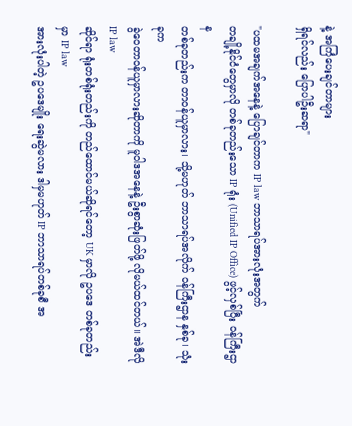နဲ့ အကြံပေးချင်တာများ
ရှိရင်လည်း ပြောပါဦးဆရာ"

"ပထမအချက်အနေနဲ့ ပြောချင်တာက IP law ဘာသာရပ်အားလုံးအတွက်
တချို့နိုင်ငံတွေမှာလို တစ်ခုတည်းသော IP ရုံး (Unified IP Office) ဖွင့်လှစ်ပြီး ၀န်ကြီးဌာန
တစ်ခုတည်းက တာဝန်ယူမှာလား၊ သို့မဟုတ် ဘာသာရပ်အလိုက် ၀န်ကြီးဌာန နှစ်ခု၊ သုံးခုက
ခွဲဝေတာဝန်ယူမှာလားဆိုတာကို မူဝါဒအနေနဲ့ ဦးစွာဆုံးဖြတ်ဖို့ လိုမယ်ထင်တယ်။ အဲဒီလို IP law
ဆိုင်ရာ ရုံးတစ်ရုံးတည်းကို တည်ထောင်မယ်ဆိုရင်တော့ UK မှာလို ဥပဒေ တစ်ခုတည်းမှာ IP law
အားလုံးပါတဲ့ ဥပဒေမျိုး ရေးဆွဲမလား ဒါမှမဟုတ် IP ဘာသာရပ်တစ်ခုစီ အ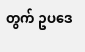တွက် ဥပဒေ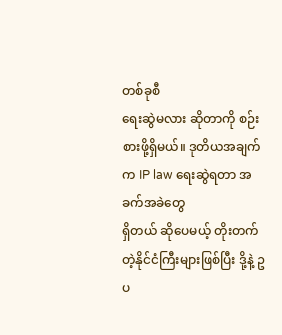တစ်ခုစီ
ရေးဆွဲမလား ဆိုတာကို စဉ်းစားဖို့ရှိမယ်။ ဒုတိယအချက်က IP law ရေးဆွဲရတာ အခက်အခဲတွေ
ရှိတယ် ဆိုပေမယ့် တိုးတက်တဲ့နိုင်ငံကြီးများဖြစ်ပြီး ဒို့နဲ့ ဥပ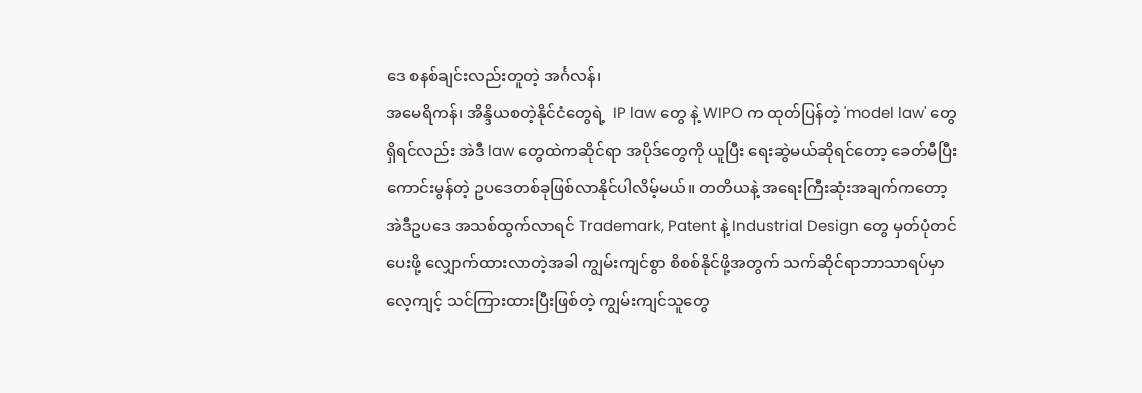ဒေ စနစ်ချင်းလည်းတူတဲ့ အင်္ဂလန်၊
အမေရိကန်၊ အိန္ဒိယစတဲ့နိုင်ငံတွေရဲ့  IP law တွေ နဲ့ WIPO က ထုတ်ပြန်တဲ့ 'model law' တွေ
ရှိရင်လည်း အဲဒီ law တွေထဲကဆိုင်ရာ အပိုဒ်တွေကို ယူပြီး ရေးဆွဲမယ်ဆိုရင်တော့ ခေတ်မီပြီး
ကောင်းမွန်တဲ့ ဥပဒေတစ်ခုဖြစ်လာနိုင်ပါလိမ့်မယ်။ တတိယနဲ့ အရေးကြီးဆုံးအချက်ကတော့
အဲဒီဥပဒေ အသစ်ထွက်လာရင် Trademark, Patent နဲ့ Industrial Design တွေ မှတ်ပုံတင်
ပေးဖို့ လျှောက်ထားလာတဲ့အခါ ကျွမ်းကျင်စွာ စိစစ်နိုင်ဖို့အတွက် သက်ဆိုင်ရာဘာသာရပ်မှာ
လေ့ကျင့် သင်ကြားထားပြီးဖြစ်တဲ့ ကျွမ်းကျင်သူတွေ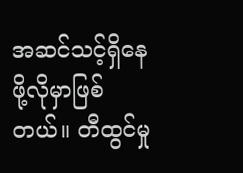အဆင်သင့်ရှိနေဖို့လိုမှာဖြစ်တယ်။ တီထွင်မှု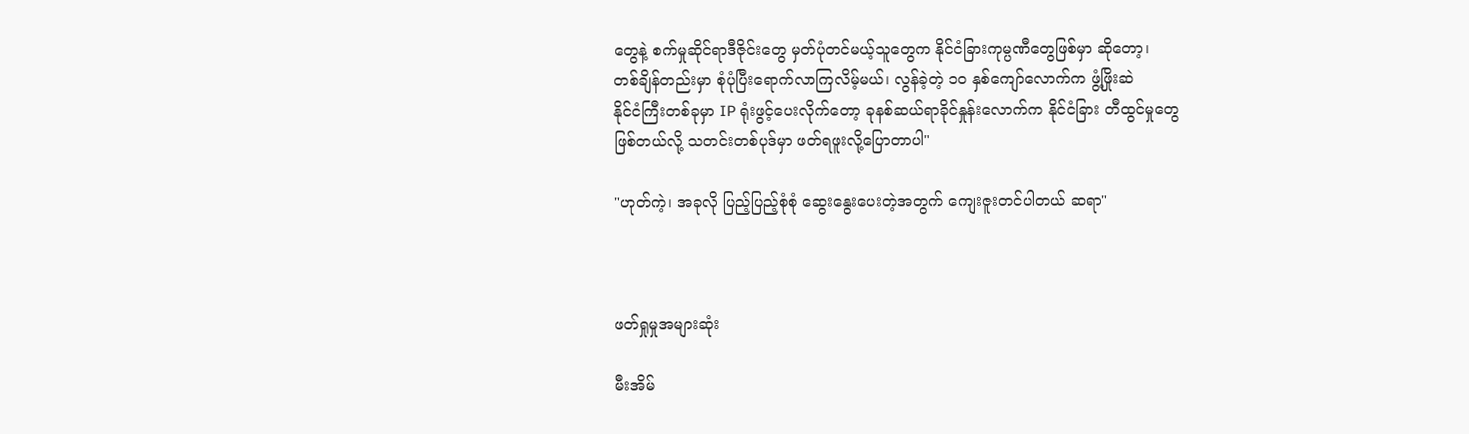တွေနဲ့ စက်မှုဆိုင်ရာဒီဇိုင်းတွေ မှတ်ပုံတင်မယ့်သူတွေက နိုင်ငံခြားကုမ္ပဏီတွေဖြစ်မှာ ဆိုတော့၊
တစ်ချိန်တည်းမှာ စုံပုံပြီးရောက်လာကြလိမ့်မယ်၊ လွန်ခဲ့တဲ့ ၁၀ နှစ်ကျော်လောက်က ဖွံ့ဖြိုးဆဲ
နိုင်ငံကြီးတစ်ခုမှာ IP ရုံးဖွင့်ပေးလိုက်တော့ ခုနစ်ဆယ်ရာခိုင်နှုန်းလောက်က နိုင်ငံခြား တီထွင်မှုတွေ
ဖြစ်တယ်လို့ သတင်းတစ်ပုဒ်မှာ ဖတ်ရဖူးလို့ပြောတာပါ"

"ဟုတ်ကဲ့၊ အခုလို ပြည့်ပြည့်စုံစုံ ဆွေးနွေးပေးတဲ့အတွက် ကျေးဇူးတင်ပါတယ် ဆရာ"



ဖတ်ရှုမှုအများဆုံး

မီးအိမ်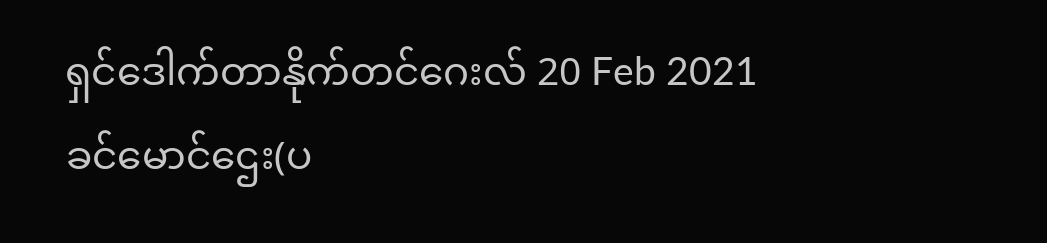ရှင်ဒေါက်တာနိုက်တင်ဂေးလ် 20 Feb 2021
ခင်မောင်ဌေး(ပ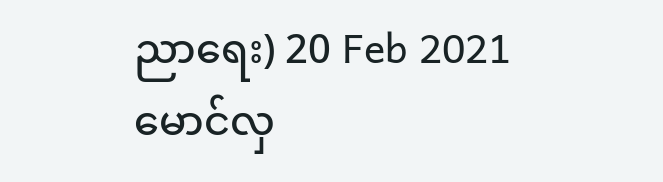ညာရေး) 20 Feb 2021
မောင်လှ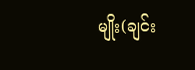မျိုး(ချင်း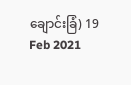ချောင်းခြံ) 19 Feb 2021